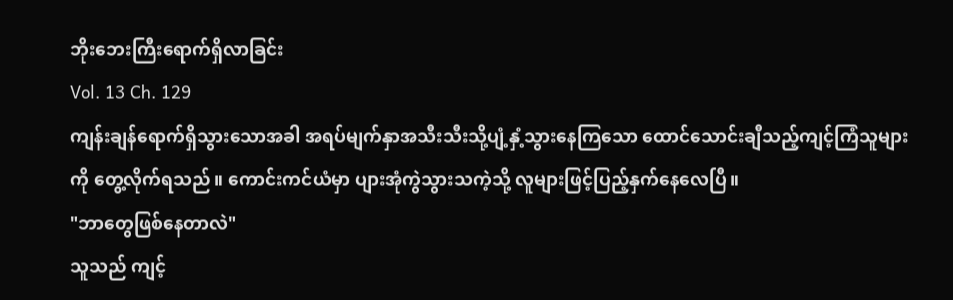ဘိုးဘေးကြီးရောက်ရှိလာခြင်း
Vol. 13 Ch. 129
ကျန်းချန်ရောက်ရှိသွားသောအခါ အရပ်မျက်နှာအသီးသီးသို့ပျံ့နှံ့သွားနေကြသော ထောင်သောင်းချီသည့်ကျင့်ကြံသူများကို တွေ့လိုက်ရသည်။ ကောင်းကင်ယံမှာ ပျားအုံကွဲသွားသကဲ့သို့ လူများဖြင့်ပြည့်နှက်နေလေပြီ။
"ဘာတွေဖြစ်နေတာလဲ"
သူသည် ကျင့်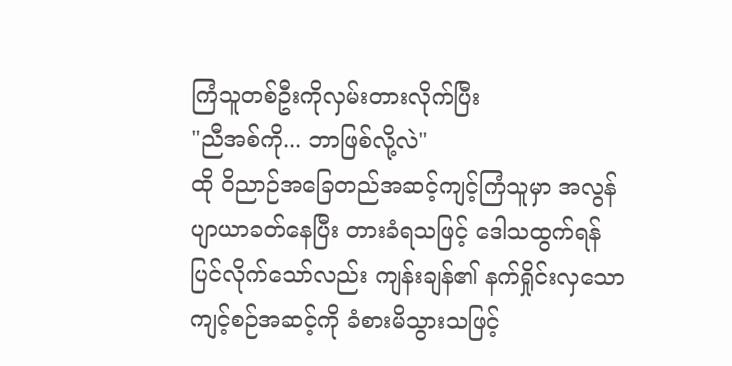ကြံသူတစ်ဦးကိုလှမ်းတားလိုက်ပြီး
"ညီအစ်ကို... ဘာဖြစ်လို့လဲ"
ထို ဝိညာဉ်အခြေတည်အဆင့်ကျင့်ကြံသူမှာ အလွန်ပျာယာခတ်နေပြီး တားခံရသဖြင့် ဒေါသထွက်ရန်ပြင်လိုက်သော်လည်း ကျန်းချန်၏ နက်ရှိုင်းလှသောကျင့်စဉ်အဆင့်ကို ခံစားမိသွားသဖြင့်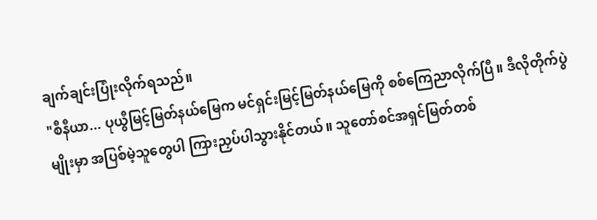ချက်ချင်းပြုံးလိုက်ရသည်။
"စီနီယာ... ပုယွီမြင့်မြတ်နယ်မြေက မင်ရှင်းမြင့်မြတ်နယ်မြေကို စစ်ကြေညာလိုက်ပြီ။ ဒီလိုတိုက်ပွဲမျိုးမှာ အပြစ်မဲ့သူတွေပါ ကြားညှပ်ပါသွားနိုင်တယ်။ သူတော်စင်အရှင်မြတ်တစ်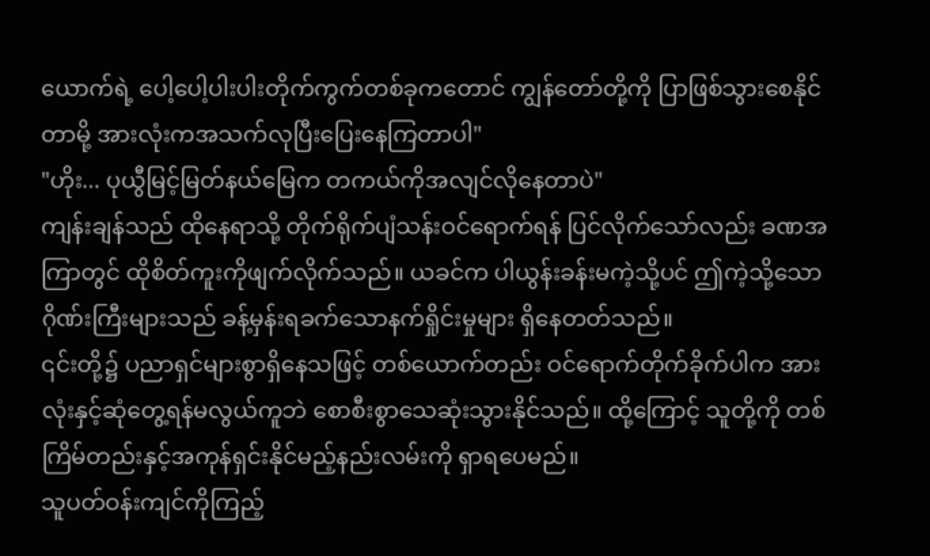ယောက်ရဲ့ ပေါ့ပေါ့ပါးပါးတိုက်ကွက်တစ်ခုကတောင် ကျွန်တော်တို့ကို ပြာဖြစ်သွားစေနိုင်တာမို့ အားလုံးကအသက်လုပြီးပြေးနေကြတာပါ"
"ဟိုး... ပုယွီမြင့်မြတ်နယ်မြေက တကယ်ကိုအလျင်လိုနေတာပဲ"
ကျန်းချန်သည် ထိုနေရာသို့ တိုက်ရိုက်ပျံသန်းဝင်ရောက်ရန် ပြင်လိုက်သော်လည်း ခဏအကြာတွင် ထိုစိတ်ကူးကိုဖျက်လိုက်သည်။ ယခင်က ပါယွန်းခန်းမကဲ့သို့ပင် ဤကဲ့သို့သော ဂိုဏ်းကြီးများသည် ခန့်မှန်းရခက်သောနက်ရှိုင်းမှုများ ရှိနေတတ်သည်။
၎င်းတို့၌ ပညာရှင်များစွာရှိနေသဖြင့် တစ်ယောက်တည်း ဝင်ရောက်တိုက်ခိုက်ပါက အားလုံးနှင့်ဆုံတွေ့ရန်မလွယ်ကူဘဲ စောစီးစွာသေဆုံးသွားနိုင်သည်။ ထို့ကြောင့် သူတို့ကို တစ်ကြိမ်တည်းနှင့်အကုန်ရှင်းနိုင်မည့်နည်းလမ်းကို ရှာရပေမည်။
သူပတ်ဝန်းကျင်ကိုကြည့်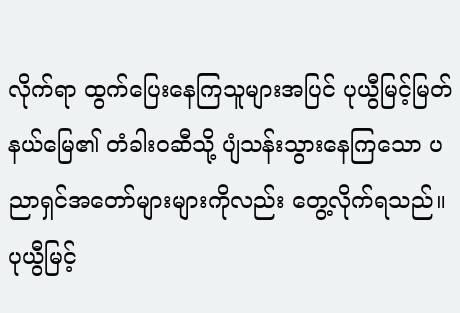လိုက်ရာ ထွက်ပြေးနေကြသူများအပြင် ပုယွီမြင့်မြတ်နယ်မြေ၏ တံခါးဝဆီသို့ ပျံသန်းသွားနေကြသော ပညာရှင်အတော်များများကိုလည်း တွေ့လိုက်ရသည်။ ပုယွီမြင့်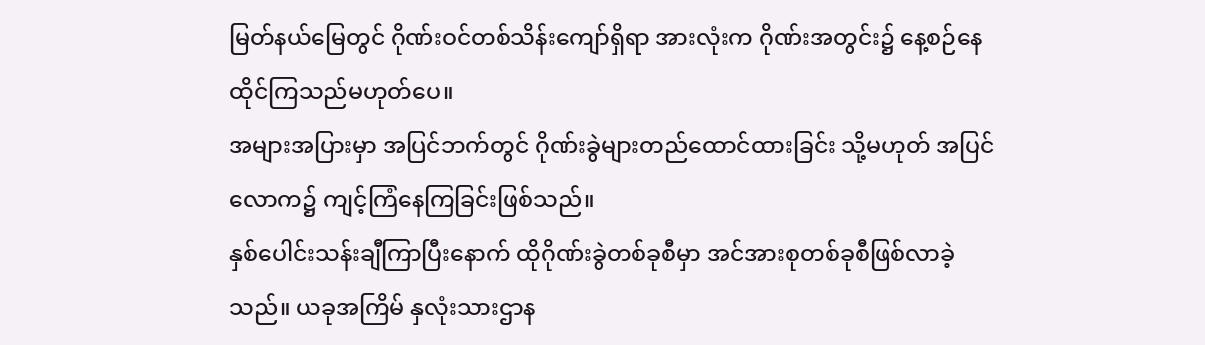မြတ်နယ်မြေတွင် ဂိုဏ်းဝင်တစ်သိန်းကျော်ရှိရာ အားလုံးက ဂိုဏ်းအတွင်း၌ နေ့စဉ်နေထိုင်ကြသည်မဟုတ်ပေ။
အများအပြားမှာ အပြင်ဘက်တွင် ဂိုဏ်းခွဲများတည်ထောင်ထားခြင်း သို့မဟုတ် အပြင်လောက၌ ကျင့်ကြံနေကြခြင်းဖြစ်သည်။
နှစ်ပေါင်းသန်းချီကြာပြီးနောက် ထိုဂိုဏ်းခွဲတစ်ခုစီမှာ အင်အားစုတစ်ခုစီဖြစ်လာခဲ့သည်။ ယခုအကြိမ် နှလုံးသားဌာန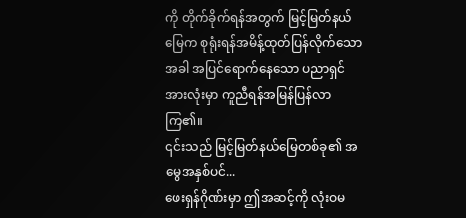ကို တိုက်ခိုက်ရန်အတွက် မြင့်မြတ်နယ်မြေက စုရုံးရန်အမိန့်ထုတ်ပြန်လိုက်သောအခါ အပြင်ရောက်နေသော ပညာရှင်အားလုံးမှာ ကူညီရန်အမြန်ပြန်လာကြ၏။
၎င်းသည် မြင့်မြတ်နယ်မြေတစ်ခု၏ အမွေအနှစ်ပင်...
ဖေးရှန်ဂိုဏ်းမှာ ဤအဆင့်ကို လုံးဝမ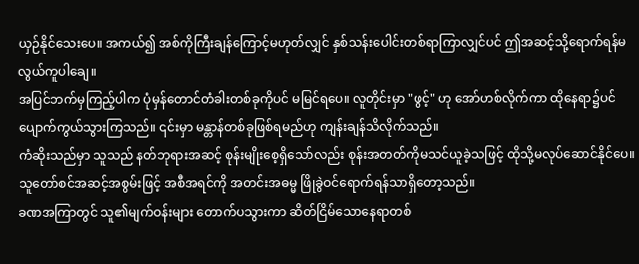ယှဉ်နိုင်သေးပေ။ အကယ်၍ အစ်ကိုကြီးချန်ကြောင့်မဟုတ်လျှင် နှစ်သန်းပေါင်းတစ်ရာကြာလျှင်ပင် ဤအဆင့်သို့ရောက်ရန်မလွယ်ကူပါချေ။
အပြင်ဘက်မှကြည့်ပါက ပုံမှန်တောင်တံခါးတစ်ခုကိုပင် မမြင်ရပေ။ လူတိုင်းမှာ "ဖွင့်" ဟု အော်ဟစ်လိုက်ကာ ထိုနေရာ၌ပင်ပျောက်ကွယ်သွားကြသည်။ ၎င်းမှာ မန္တာန်တစ်ခုဖြစ်ရမည်ဟု ကျန်းချန်သိလိုက်သည်။
ကံဆိုးသည်မှာ သူသည် နတ်ဘုရားအဆင့် စုန်းမျိုးစေ့ရှိသော်လည်း စုန်းအတတ်ကိုမသင်ယူခဲ့သဖြင့် ထိုသို့မလုပ်ဆောင်နိုင်ပေ။ သူတော်စင်အဆင့်အစွမ်းဖြင့် အစီအရင်ကို အတင်းအဓမ္မ ဖြိုခွဲဝင်ရောက်ရန်သာရှိတော့သည်။
ခဏအကြာတွင် သူ၏မျက်ဝန်းများ တောက်ပသွားကာ ဆိတ်ငြိမ်သောနေရာတစ်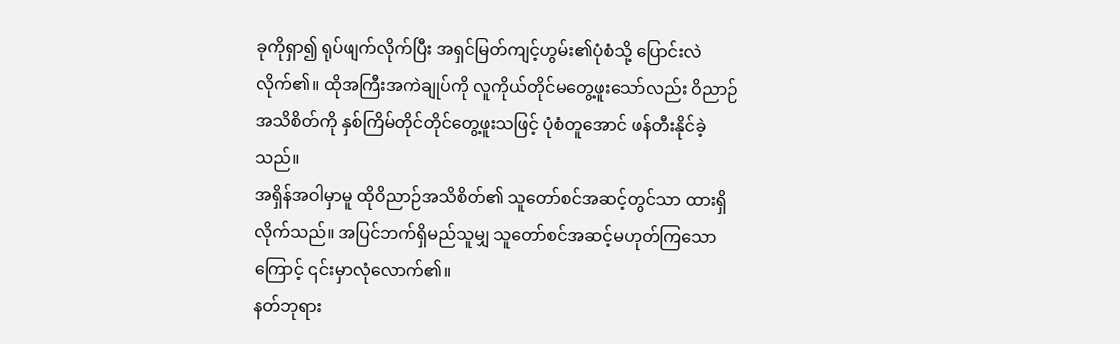ခုကိုရှာ၍ ရုပ်ဖျက်လိုက်ပြီး အရှင်မြတ်ကျင့်ဟွမ်း၏ပုံစံသို့ ပြောင်းလဲလိုက်၏။ ထိုအကြီးအကဲချုပ်ကို လူကိုယ်တိုင်မတွေ့ဖူးသော်လည်း ဝိညာဉ်အသိစိတ်ကို နှစ်ကြိမ်တိုင်တိုင်တွေ့ဖူးသဖြင့် ပုံစံတူအောင် ဖန်တီးနိုင်ခဲ့သည်။
အရှိန်အဝါမှာမူ ထိုဝိညာဉ်အသိစိတ်၏ သူတော်စင်အဆင့်တွင်သာ ထားရှိလိုက်သည်။ အပြင်ဘက်ရှိမည်သူမျှ သူတော်စင်အဆင့်မဟုတ်ကြသောကြောင့် ၎င်းမှာလုံလောက်၏။
နတ်ဘုရား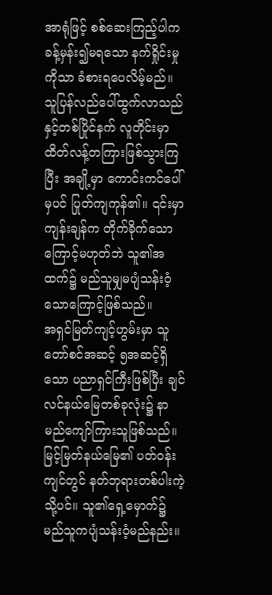အာရုံဖြင့် စစ်ဆေးကြည့်ပါက ခန့်မှန်း၍မရသော နက်ရှိုင်းမှုကိုသာ ခံစားရပေလိမ့်မည်။
သူပြန်လည်ပေါ်ထွက်လာသည်နှင့်တစ်ပြိုင်နက် လူတိုင်းမှာ ထိတ်လန့်တကြားဖြစ်သွားကြပြီး အချို့မှာ ကောင်းကင်ပေါ်မှပင် ပြုတ်ကျကုန်၏။ ၎င်းမှာ ကျန်းချန်က တိုက်ခိုက်သောကြောင့်မဟုတ်ဘဲ သူ၏အထက်၌ မည်သူမျှမပျံသန်းဝံ့သောကြောင့်ဖြစ်သည်။
အရှင်မြတ်ကျင့်ဟွမ်းမှာ သူတော်စင်အဆင့် ၅အဆင့်ရှိသော ပညာရှင်ကြီးဖြစ်ပြီး ချင်လင်နယ်မြေတစ်ခုလုံး၌ နာမည်ကျော်ကြားသူဖြစ်သည်။ မြင့်မြတ်နယ်မြေ၏ ပတ်ဝန်းကျင်တွင် နတ်ဘုရားတစ်ပါးကဲ့သို့ပင်။ သူ၏ရှေ့မှောက်၌ မည်သူကပျံသန်းဝံ့မည်နည်း။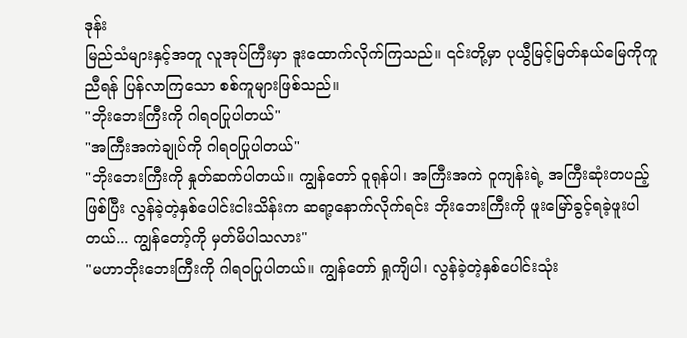ဒုန်း
မြည်သံများနှင့်အတူ လူအုပ်ကြီးမှာ ဒူးထောက်လိုက်ကြသည်။ ၎င်းတို့မှာ ပုယွီမြင့်မြတ်နယ်မြေကိုကူညီရန် ပြန်လာကြသော စစ်ကူများဖြစ်သည်။
"ဘိုးဘေးကြီးကို ဂါရဝပြုပါတယ်"
"အကြီးအကဲချုပ်ကို ဂါရဝပြုပါတယ်"
"ဘိုးဘေးကြီးကို နှုတ်ဆက်ပါတယ်။ ကျွန်တော် ဝူရုန်ပါ၊ အကြီးအကဲ ဝူကျန်းရဲ့ အကြီးဆုံးတပည့်ဖြစ်ပြီး လွန်ခဲ့တဲ့နှစ်ပေါင်းငါးသိန်းက ဆရာ့နောက်လိုက်ရင်း ဘိုးဘေးကြီးကို ဖူးမြော်ခွင့်ရခဲ့ဖူးပါတယ်... ကျွန်တော့်ကို မှတ်မိပါသလား"
"မဟာဘိုးဘေးကြီးကို ဂါရဝပြုပါတယ်။ ကျွန်တော် ရှုကျိပါ၊ လွန်ခဲ့တဲ့နှစ်ပေါင်းသုံး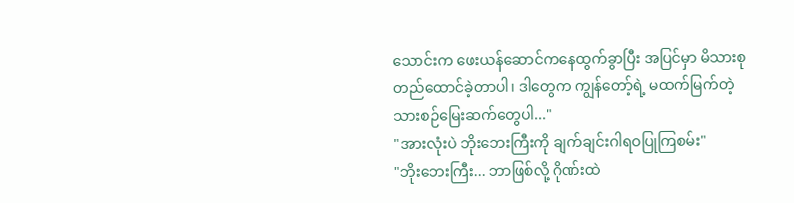သောင်းက ဖေးယန်ဆောင်ကနေထွက်ခွာပြီး အပြင်မှာ မိသားစုတည်ထောင်ခဲ့တာပါ၊ ဒါတွေက ကျွန်တော့်ရဲ့ မထက်မြက်တဲ့ သားစဉ်မြေးဆက်တွေပါ..."
"အားလုံးပဲ ဘိုးဘေးကြီးကို ချက်ချင်းဂါရဝပြုကြစမ်း"
"ဘိုးဘေးကြီး... ဘာဖြစ်လို့ ဂိုဏ်းထဲ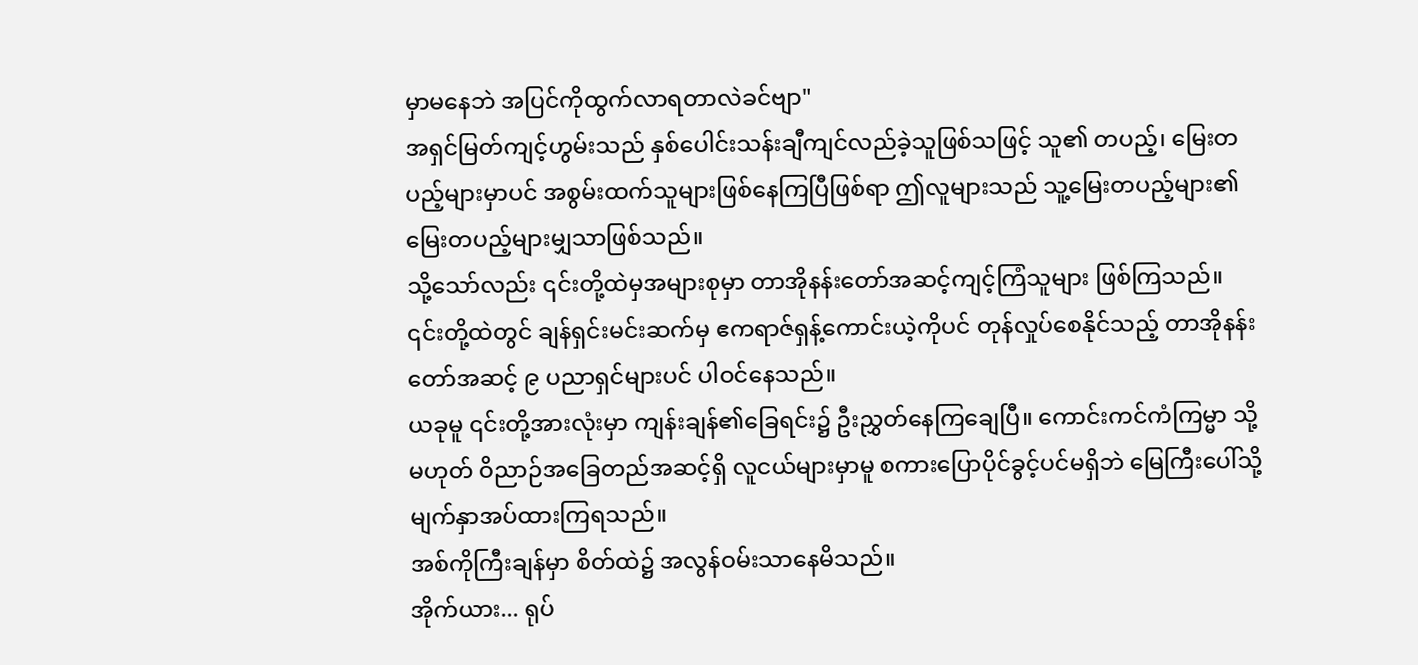မှာမနေဘဲ အပြင်ကိုထွက်လာရတာလဲခင်ဗျာ"
အရှင်မြတ်ကျင့်ဟွမ်းသည် နှစ်ပေါင်းသန်းချီကျင်လည်ခဲ့သူဖြစ်သဖြင့် သူ၏ တပည့်၊ မြေးတပည့်များမှာပင် အစွမ်းထက်သူများဖြစ်နေကြပြီဖြစ်ရာ ဤလူများသည် သူ့မြေးတပည့်များ၏ မြေးတပည့်များမျှသာဖြစ်သည်။
သို့သော်လည်း ၎င်းတို့ထဲမှအများစုမှာ တာအိုနန်းတော်အဆင့်ကျင့်ကြံသူများ ဖြစ်ကြသည်။ ၎င်းတို့ထဲတွင် ချန်ရှင်းမင်းဆက်မှ ဧကရာဇ်ရှန့်ကောင်းယဲ့ကိုပင် တုန်လှုပ်စေနိုင်သည့် တာအိုနန်းတော်အဆင့် ၉ ပညာရှင်များပင် ပါဝင်နေသည်။
ယခုမူ ၎င်းတို့အားလုံးမှာ ကျန်းချန်၏ခြေရင်း၌ ဦးညွှတ်နေကြချေပြီ။ ကောင်းကင်ကံကြမ္မာ သို့မဟုတ် ဝိညာဉ်အခြေတည်အဆင့်ရှိ လူငယ်များမှာမူ စကားပြောပိုင်ခွင့်ပင်မရှိဘဲ မြေကြီးပေါ်သို့ မျက်နှာအပ်ထားကြရသည်။
အစ်ကိုကြီးချန်မှာ စိတ်ထဲ၌ အလွန်ဝမ်းသာနေမိသည်။
အိုက်ယား... ရုပ်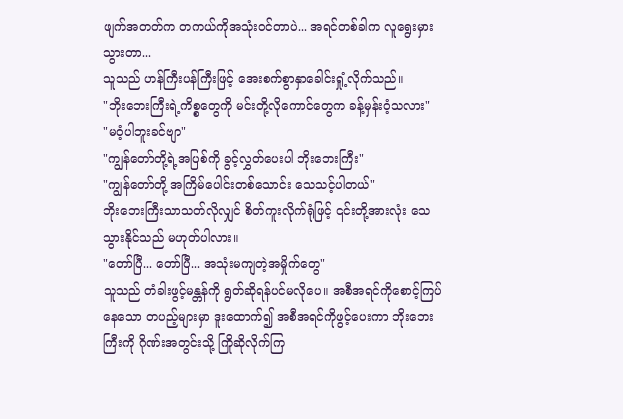ဖျက်အတတ်က တကယ်ကိုအသုံးဝင်တာပဲ... အရင်တစ်ခါက လူရွေးမှားသွားတာ...
သူသည် ဟန်ကြီးပန်ကြီးဖြင့် အေးစက်စွာနှာခေါင်းရှုံ့လိုက်သည်။
"ဘိုးဘေးကြီးရဲ့ကိစ္စတွေကို မင်းတို့လိုကောင်တွေက ခန့်မှန်းဝံ့သလား"
"မဝံ့ပါဘူးခင်ဗျာ"
"ကျွန်တော်တို့ရဲ့အပြစ်ကို ခွင့်လွှတ်ပေးပါ ဘိုးဘေးကြီး"
"ကျွန်တော်တို့ အကြိမ်ပေါင်းတစ်သောင်း သေသင့်ပါတယ်"
ဘိုးဘေးကြီးသာသတ်လိုလျှင် စိတ်ကူးလိုက်ရုံဖြင့် ၎င်းတို့အားလုံး သေသွားနိုင်သည် မဟုတ်ပါလား။
"တော်ပြီ... တော်ပြီ... အသုံးမကျတဲ့အမှိုက်တွေ"
သူသည် တံခါးဖွင့်မန္တန်ကို ရွတ်ဆိုရန်ပင်မလိုပေ။ အစီအရင်ကိုစောင့်ကြပ်နေသော တပည့်များမှာ ဒူးထောက်၍ အစီအရင်ကိုဖွင့်ပေးကာ ဘိုးဘေးကြီးကို ဂိုဏ်းအတွင်းသို့ ကြိုဆိုလိုက်ကြ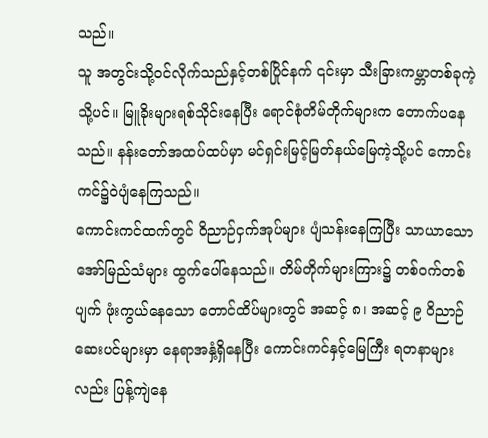သည်။
သူ အတွင်းသို့ဝင်လိုက်သည်နှင့်တစ်ပြိုင်နက် ၎င်းမှာ သီးခြားကမ္ဘာတစ်ခုကဲ့သို့ပင်။ မြူခိုးများရစ်သိုင်းနေပြီး ရောင်စုံတိမ်တိုက်များက တောက်ပနေသည်။ နန်းတော်အထပ်ထပ်မှာ မင်ရှင်းမြင့်မြတ်နယ်မြေကဲ့သို့ပင် ကောင်းကင်၌ဝဲပျံနေကြသည်။
ကောင်းကင်ထက်တွင် ဝိညာဉ်ငှက်အုပ်များ ပျံသန်းနေကြပြီး သာယာသောအော်မြည်သံများ ထွက်ပေါ်နေသည်။ တိမ်တိုက်များကြား၌ တစ်ဝက်တစ်ပျက် ဖုံးကွယ်နေသော တောင်ထိပ်များတွင် အဆင့် ၈၊ အဆင့် ၉ ဝိညာဉ်ဆေးပင်များမှာ နေရာအနှံ့ရှိနေပြီး ကောင်းကင်နှင့်မြေကြီး ရတနာများလည်း ပြန့်ကျဲနေ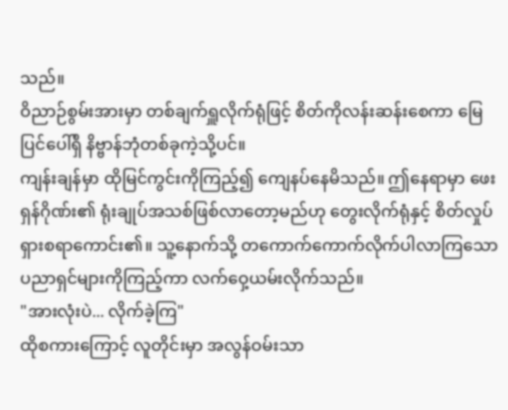သည်။
ဝိညာဉ်စွမ်းအားမှာ တစ်ချက်ရှူလိုက်ရုံဖြင့် စိတ်ကိုလန်းဆန်းစေကာ မြေပြင်ပေါ်ရှိ နိဗ္ဗာန်ဘုံတစ်ခုကဲ့သို့ပင်။
ကျန်းချန်မှာ ထိုမြင်ကွင်းကိုကြည့်၍ ကျေနပ်နေမိသည်။ ဤနေရာမှာ ဖေးရှန်ဂိုဏ်း၏ ရုံးချုပ်အသစ်ဖြစ်လာတော့မည်ဟု တွေးလိုက်ရုံနှင့် စိတ်လှုပ်ရှားစရာကောင်း၏။ သူ့နောက်သို့ တကောက်ကောက်လိုက်ပါလာကြသော ပညာရှင်များကိုကြည့်ကာ လက်ဝှေ့ယမ်းလိုက်သည်။
"အားလုံးပဲ... လိုက်ခဲ့ကြ"
ထိုစကားကြောင့် လူတိုင်းမှာ အလွန်ဝမ်းသာ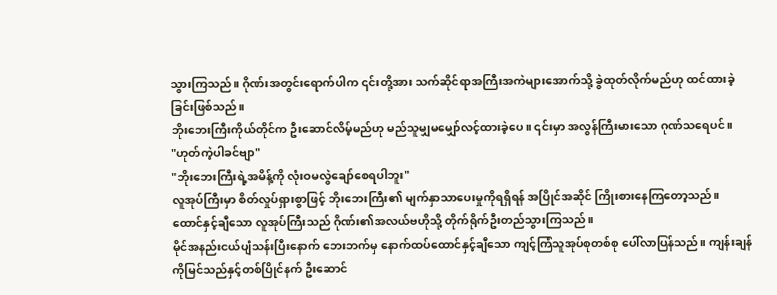သွားကြသည်။ ဂိုဏ်းအတွင်းရောက်ပါက ၎င်းတို့အား သက်ဆိုင်ရာအကြီးအကဲများအောက်သို့ ခွဲထုတ်လိုက်မည်ဟု ထင်ထားခဲ့ခြင်းဖြစ်သည်။
ဘိုးဘေးကြီးကိုယ်တိုင်က ဦးဆောင်လိမ့်မည်ဟု မည်သူမျှမမျှော်လင့်ထားခဲ့ပေ။ ၎င်းမှာ အလွန်ကြီးမားသော ဂုဏ်သရေပင်။
"ဟုတ်ကဲ့ပါခင်ဗျာ"
"ဘိုးဘေးကြီးရဲ့အမိန့်ကို လုံးဝမလွဲချော်စေရပါဘူး"
လူအုပ်ကြီးမှာ စိတ်လှုပ်ရှားစွာဖြင့် ဘိုးဘေးကြီး၏ မျက်နှာသာပေးမှုကိုရရှိရန် အပြိုင်အဆိုင် ကြိုးစားနေကြတော့သည်။ ထောင်နှင့်ချီသော လူအုပ်ကြီးသည် ဂိုဏ်း၏အလယ်ဗဟိုသို့ တိုက်ရိုက်ဦးတည်သွားကြသည်။
မိုင်အနည်းငယ်ပျံသန်းပြီးနောက် ဘေးဘက်မှ နောက်ထပ်ထောင်နှင့်ချီသော ကျင့်ကြံသူအုပ်စုတစ်စု ပေါ်လာပြန်သည်။ ကျန်းချန်ကိုမြင်သည်နှင့်တစ်ပြိုင်နက် ဦးဆောင်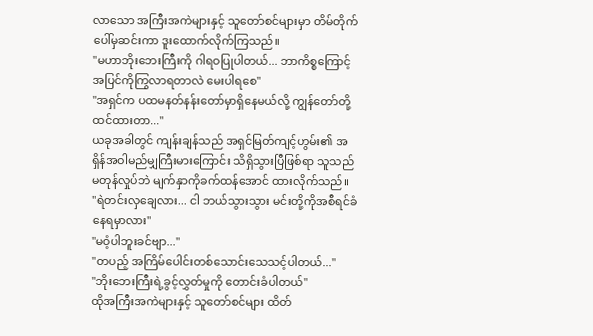လာသော အကြီးအကဲများနှင့် သူတော်စင်များမှာ တိမ်တိုက်ပေါ်မှဆင်းကာ ဒူးထောက်လိုက်ကြသည်။
"မဟာဘိုးဘေးကြီးကို ဂါရဝပြုပါတယ်... ဘာကိစ္စကြောင့် အပြင်ကိုကြွလာရတာလဲ မေးပါရစေ"
"အရှင်က ပထမနတ်နန်းတော်မှာရှိနေမယ်လို့ ကျွန်တော်တို့ထင်ထားတာ..."
ယခုအခါတွင် ကျန်းချန်သည် အရှင်မြတ်ကျင့်ဟွမ်း၏ အရှိန်အဝါမည်မျှကြီးမားကြောင်း သိရှိသွားပြီဖြစ်ရာ သူသည် မတုန်လှုပ်ဘဲ မျက်နှာကိုခက်ထန်အောင် ထားလိုက်သည်။
"ရဲတင်းလှချေလား... ငါ ဘယ်သွားသွား မင်းတို့ကိုအစီရင်ခံနေရမှာလား"
"မဝံ့ပါဘူးခင်ဗျာ..."
"တပည့် အကြိမ်ပေါင်းတစ်သောင်းသေသင့်ပါတယ်..."
"ဘိုးဘေးကြီးရဲ့ခွင့်လွှတ်မှုကို တောင်းခံပါတယ်"
ထိုအကြီးအကဲများနှင့် သူတော်စင်များ ထိတ်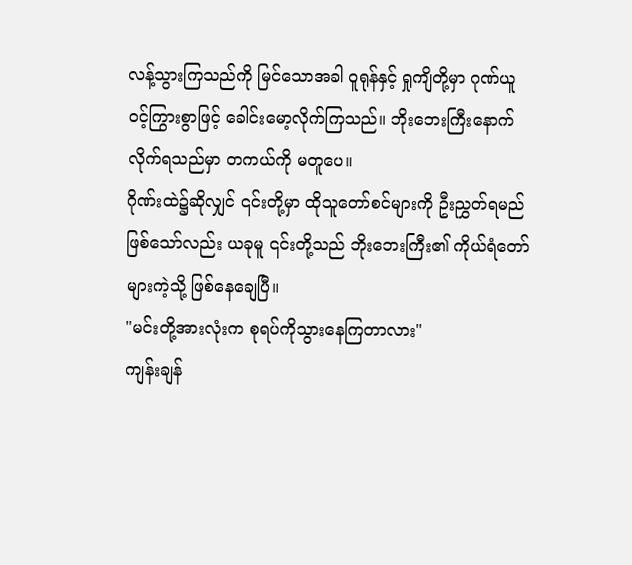လန့်သွားကြသည်ကို မြင်သောအခါ ဝူရုန်နှင့် ရှုကျိတို့မှာ ဂုဏ်ယူဝင့်ကြွားစွာဖြင့် ခေါင်းမော့လိုက်ကြသည်။ ဘိုးဘေးကြီးနောက်လိုက်ရသည်မှာ တကယ်ကို မတူပေ။
ဂိုဏ်းထဲ၌ဆိုလျှင် ၎င်းတို့မှာ ထိုသူတော်စင်များကို ဦးညွှတ်ရမည်ဖြစ်သော်လည်း ယခုမူ ၎င်းတို့သည် ဘိုးဘေးကြီး၏ ကိုယ်ရံတော်များကဲ့သို့ ဖြစ်နေချေပြီ။
"မင်းတို့အားလုံးက စုရပ်ကိုသွားနေကြတာလား"
ကျန်းချန်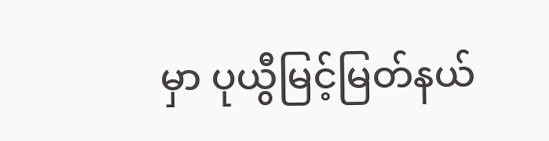မှာ ပုယွီမြင့်မြတ်နယ်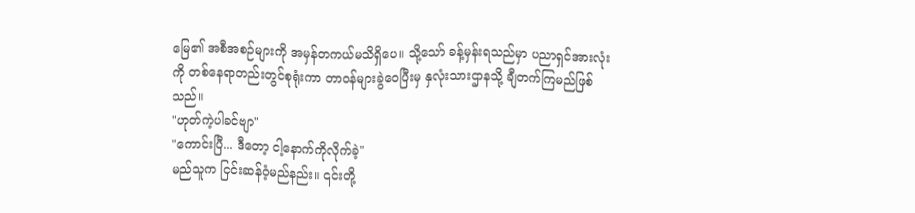မြေ၏ အစီအစဉ်များကို အမှန်တကယ်မသိရှိပေ။ သို့သော် ခန့်မှန်းရသည်မှာ ပညာရှင်အားလုံးကို တစ်နေရာတည်းတွင်စုရုံးကာ တာဝန်များခွဲဝေပြီးမှ နှလုံးသားဌာနသို့ ချီတက်ကြမည်ဖြစ်သည်။
"ဟုတ်ကဲ့ပါခင်ဗျာ"
"ကောင်းပြီ... ဒီတော့ ငါ့နောက်ကိုလိုက်ခဲ့"
မည်သူက ငြင်းဆန်ဝံ့မည်နည်း။ ၎င်းတို့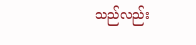သည်လည်း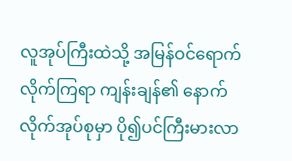လူအုပ်ကြီးထဲသို့ အမြန်ဝင်ရောက်လိုက်ကြရာ ကျန်းချန်၏ နောက်လိုက်အုပ်စုမှာ ပို၍ပင်ကြီးမားလာ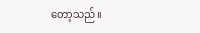တော့သည်။